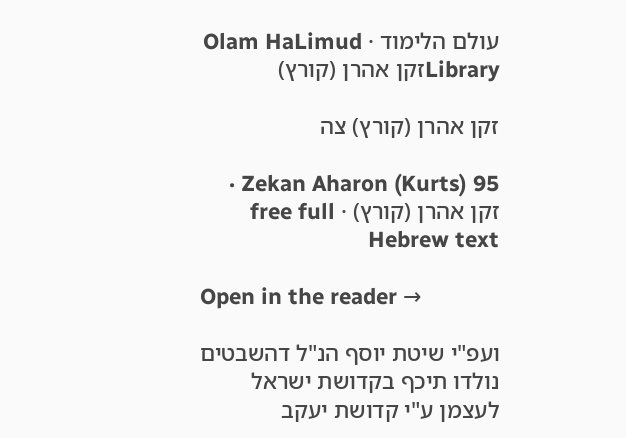עולם הלימוד · Olam HaLimud
Libraryזקן אהרן (קורץ)

זקן אהרן (קורץ) צה

Zekan Aharon (Kurts) 95 · זקן אהרן (קורץ) · free full Hebrew text

Open in the reader →

ועפ"י שיטת יוסף הנ"ל דהשבטים נולדו תיכף בקדושת ישראל לעצמן ע"י קדושת יעקב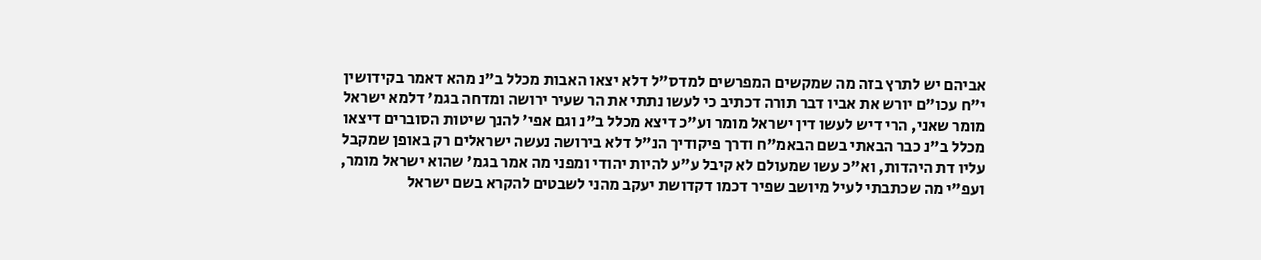אביהם יש לתרץ בזה מה שמקשים המפרשים למדס"ל דלא יצאו האבות מכלל ב"נ מהא דאמר בקידושין י"ח עכו"ם יורש את אביו דבר תורה דכתיב כי לעשו נתתי את הר שעיר ירושה ומדחה בגמ' דלמא ישראל מומר שאני, הרי דיש לעשו דין ישראל מומר וע"כ דיצא מכלל ב"נ וגם אפי' להנך שיטות הסוברים דיצאו מכלל ב"נ כבר הבאתי בשם הבאמ"ח ודרך פיקודיך הנ"ל דלא בירושה נעשה ישראלים רק באופן שמקבל עליו דת היהדות, וא"כ עשו שמעולם לא קיבל ע"ע להיות יהודי ומפני מה אמר בגמ' שהוא ישראל מומר, ועפ"י מה שכתבתי לעיל מיושב שפיר דכמו דקדושת יעקב מהני לשבטים להקרא בשם ישראל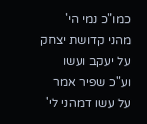כמו"כ נמי הי' מהני קדושת יצחק על יעקב ועשו וע"כ שפיר אמר על עשו דמהני לי'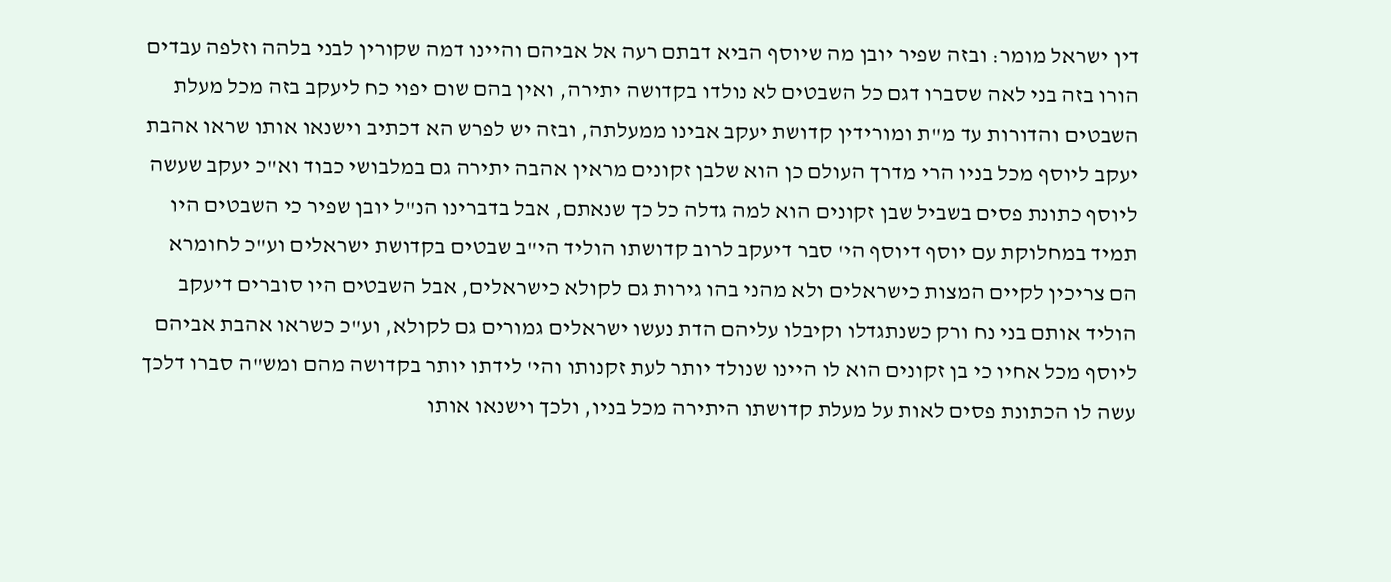דין ישראל מומר: ובזה שפיר יובן מה שיוסף הביא דבתם רעה אל אביהם והיינו דמה שקורין לבני בלהה וזלפה עבדים הורו בזה בני לאה שסברו דגם כל השבטים לא נולדו בקדושה יתירה, ואין בהם שום יפוי כח ליעקב בזה מכל מעלת השבטים והדורות עד מ"ת ומורידין קדושת יעקב אבינו ממעלתה, ובזה יש לפרש הא דכתיב וישנאו אותו שראו אהבת יעקב ליוסף מכל בניו הרי מדרך העולם כן הוא שלבן זקונים מראין אהבה יתירה גם במלבושי כבוד וא"כ יעקב שעשה ליוסף כתונת פסים בשביל שבן זקונים הוא למה גדלה כל כך שנאתם, אבל בדברינו הנ"ל יובן שפיר כי השבטים היו תמיד במחלוקת עם יוסף דיוסף הי' סבר דיעקב לרוב קדושתו הוליד הי"ב שבטים בקדושת ישראלים וע"כ לחומרא הם צריכין לקיים המצות כישראלים ולא מהני בהו גירות גם לקולא כישראלים, אבל השבטים היו סוברים דיעקב הוליד אותם בני נח ורק כשנתגדלו וקיבלו עליהם הדת נעשו ישראלים גמורים גם לקולא, וע"כ כשראו אהבת אביהם ליוסף מכל אחיו כי בן זקונים הוא לו היינו שנולד יותר לעת זקנותו והי' לידתו יותר בקדושה מהם ומש"ה סברו דלכך עשה לו הכתונת פסים לאות על מעלת קדושתו היתירה מכל בניו, ולכך וישנאו אותו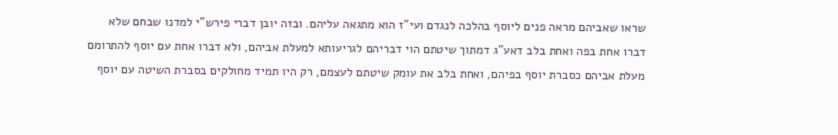שראו שאביהם מראה פנים ליוסף בהלכה לנגדם ועי"ז הוא מתגאה עליהם. ובזה יובן דברי פירש"י למדנו שבחם שלא דברו אחת בפה ואחת בלב דאע"ג דמתוך שיטתם הוי דבריהם לגריעותא למעלת אביהם, ולא דברו אחת עם יוסף להתרומם מעלת אביהם כסברת יוסף בפיהם, ואחת בלב את עומק שיטתם לעצמם, רק היו תמיד מחולקים בסברת השיטה עם יוסף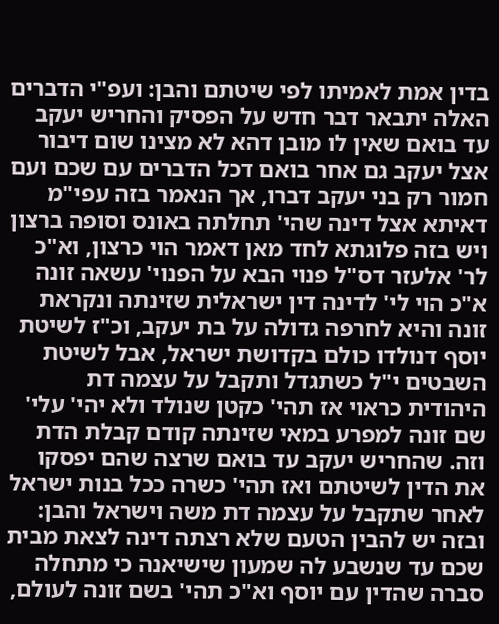בדין אמת לאמיתו לפי שיטתם והבן: ועפ"י הדברים האלה יתבאר דבר חדש על הפסיק והחריש יעקב עד בואם שאין לו מובן דהא לא מצינו שום דיבור אצל יעקב גם אחר בואם דכל הדברים עם שכם ועם חמור רק בני יעקב דברו, אך הנאמר בזה עפי"מ דאיתא אצל דינה שהי' תחלתה באונס וסופה ברצון ויש בזה פלוגתא לחד מאן דאמר הוי כרצון, וא"כ לר' אלעזר דס"ל פנוי הבא על הפנוי' עשאה זונה א"כ הוי לי' לדינה דין ישראלית שזינתה ונקראת זונה והיא לחרפה גדולה על בת יעקב, וכ"ז לשיטת יוסף דנולדו כולם בקדושת ישראל, אבל לשיטת השבטים י"ל כשתגדל ותקבל על עצמה דת היהודית כראוי אז תהי' כקטן שנולד ולא יהי' עלי' שם זונה למפרע במאי שזינתה קודם קבלת הדת וזה. שהחריש יעקב עד בואם שרצה שהם יפסקו את הדין לשיטתם ואז תהי' כשרה ככל בנות ישראל לאחר שתקבל על עצמה דת משה וישראל והבן: ובזה יש להבין הטעם שלא רצתה דינה לצאת מבית שכם עד שנשבע לה שמעון שישיאנה כי מתחלה סברה שהדין עם יוסף וא"כ תהי' בשם זונה לעולם,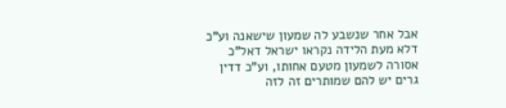אבל אחר שנשבע לה שמעון שישאנה וע"כ דלא מעת הלידה נקראו ישראל דאל"כ אסורה לשמעון מטעם אחותו, וע"כ דדין גרים יש להם שמותרים זה לזה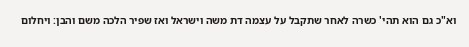וא"כ גם הוא תהי' כשרה לאחר שתקבל על עצמה דת משה וישראל ואז שפיר הלכה משם והבן: ויחלום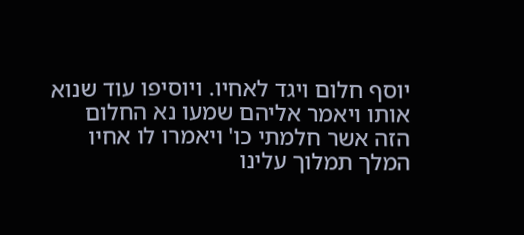יוסף חלום ויגד לאחיו. ויוסיפו עוד שנוא אותו ויאמר אליהם שמעו נא החלום הזה אשר חלמתי כו' ויאמרו לו אחיו המלך תמלוך עלינו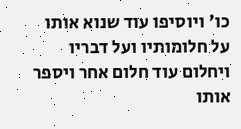כו' ויוסיפו עוד שנוא אותו על חלומותיו ועל דבריו ויחלום עוד חלום אחר ויספר אותו